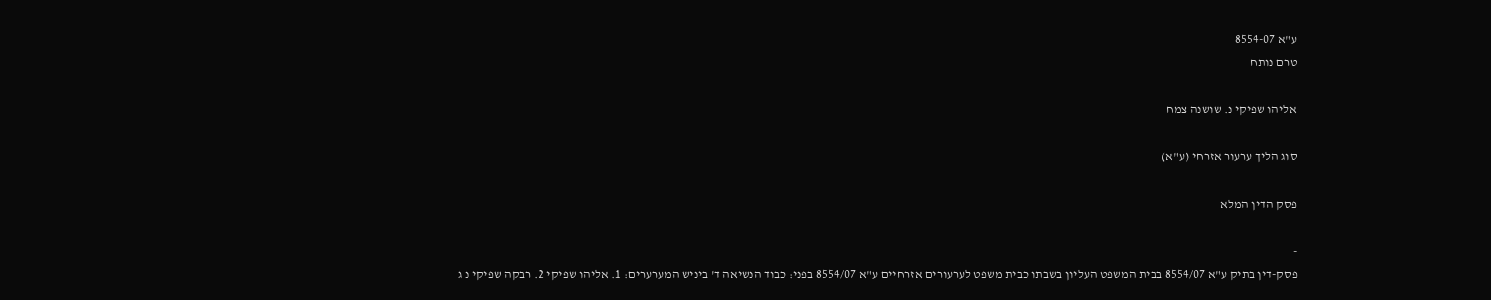ע"א 8554-07
טרם נותח

אליהו שפיקי נ. שושנה צמח

סוג הליך ערעור אזרחי (ע"א)

פסק הדין המלא

-
פסק-דין בתיק ע"א 8554/07 בבית המשפט העליון בשבתו כבית משפט לערעורים אזרחיים ע"א 8554/07 בפני: כבוד הנשיאה ד' ביניש המערערים: 1. אליהו שפיקי 2. רבקה שפיקי נ ג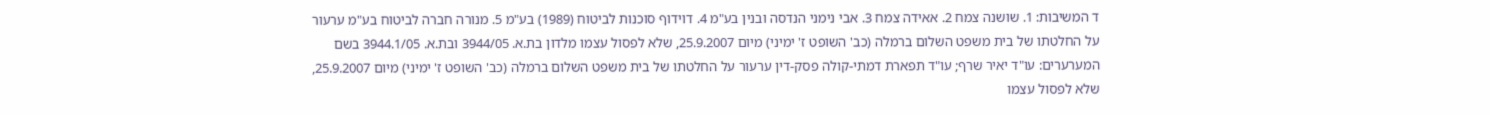ד המשיבות: 1. שושנה צמח 2. אאידה צמח 3. אבי נימני הנדסה ובנין בע"מ 4. דוידוף סוכנות לביטוח (1989) בע"מ 5. מנורה חברה לביטוח בע"מ ערעור על החלטתו של בית משפט השלום ברמלה (כב' השופט ז' ימיני) מיום 25.9.2007, שלא לפסול עצמו מלדון בת.א. 3944/05 ובת.א. 3944.1/05 בשם המערערים: עו"ד יאיר שרף; עו"ד תפארת דמתי-קולה פסק-דין ערעור על החלטתו של בית משפט השלום ברמלה (כב' השופט ז' ימיני) מיום 25.9.2007, שלא לפסול עצמו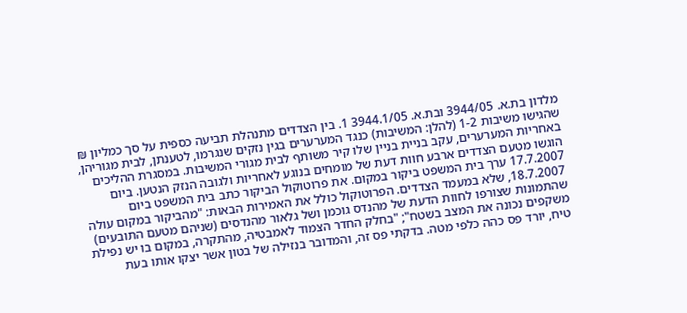מלדון בת.א. 3944/05 ובת.א. 3944.1/05 1. בין הצדדים מתנהלת תביעה כספית על סך כמליון ₪ שהגישו משיבות 1-2 (להלן: המשיבות) כנגד המערערים בגין נזקים שנגרמו, לטענתן, לבית מגוריהן, באחריות המערערים, עקב בניית בניין שלו קיר משותף לבית מגורי המשיבות. במסגרת ההליכים הוגשו מטעם הצדדים ארבע חוות דעת של מומחים בנוגע לאחריות ולגובה הנזק הנטען. ביום 17.7.2007 ערך בית המשפט ביקור במקום. את פרוטוקול הביקור כתב בית המשפט ביום 18.7.2007, שלא במעמד הצדדים. הפרוטוקול כולל את האמירות הבאות: "מהביקור במקום עולה שהתמונות שצורפו לחוות הדעת של מהנדס גוכמן ושל גלאור מהנדסים (שניהם מטעם התובעים) משקפים נכונה את המצב בשטח"; "בחלק החדר הצמוד לאמבטיה, מהתקרה, במקום בו יש נפילת טיח, יורד פס כהה כלפי מטה. בדקתי פס זה, והמדובר בנזילה של בטון אשר יצקו אותו בעת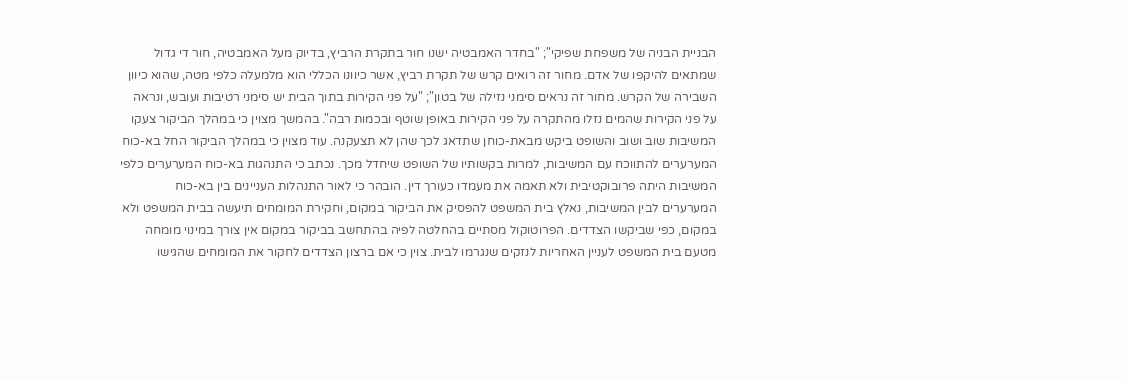הבניית הבניה של משפחת שפיקי"; "בחדר האמבטיה ישנו חור בתקרת הרביץ, בדיוק מעל האמבטיה, חור די גדול שמתאים להיקפו של אדם. מחור זה רואים קרש של תקרת רביץ, אשר כיוונו הכללי הוא מלמעלה כלפי מטה, שהוא כיוון השבירה של הקרש. מחור זה נראים סימני נזילה של בטון"; "על פני הקירות בתוך הבית יש סימני רטיבות ועובש, ונראה על פני הקירות שהמים נזלו מהתקרה על פני הקירות באופן שוטף ובכמות רבה". בהמשך מצוין כי במהלך הביקור צעקו המשיבות שוב ושוב והשופט ביקש מבאת-כוחן שתדאג לכך שהן לא תצעקנה. עוד מצוין כי במהלך הביקור החל בא-כוח המערערים להתווכח עם המשיבות, למרות בקשותיו של השופט שיחדל מכך. נכתב כי התנהגות בא-כוח המערערים כלפי המשיבות היתה פרובוקטיבית ולא תאמה את מעמדו כעורך דין. הובהר כי לאור התנהלות העניינים בין בא-כוח המערערים לבין המשיבות, נאלץ בית המשפט להפסיק את הביקור במקום, וחקירת המומחים תיעשה בבית המשפט ולא במקום, כפי שביקשו הצדדים. הפרוטוקול מסתיים בהחלטה לפיה בהתחשב בביקור במקום אין צורך במינוי מומחה מטעם בית המשפט לעניין האחריות לנזקים שנגרמו לבית. צוין כי אם ברצון הצדדים לחקור את המומחים שהגישו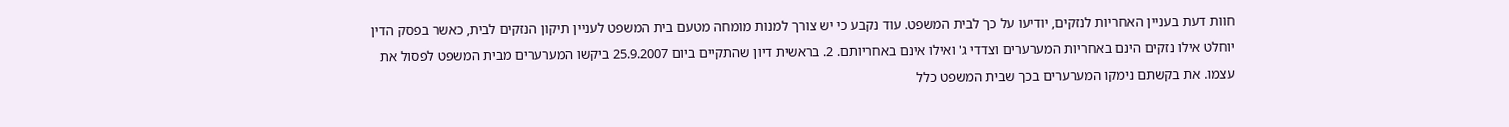חוות דעת בעניין האחריות לנזקים, יודיעו על כך לבית המשפט. עוד נקבע כי יש צורך למנות מומחה מטעם בית המשפט לעניין תיקון הנזקים לבית, כאשר בפסק הדין יוחלט אילו נזקים הינם באחריות המערערים וצדדי ג' ואילו אינם באחריותם. 2. בראשית דיון שהתקיים ביום 25.9.2007 ביקשו המערערים מבית המשפט לפסול את עצמו. את בקשתם נימקו המערערים בכך שבית המשפט כלל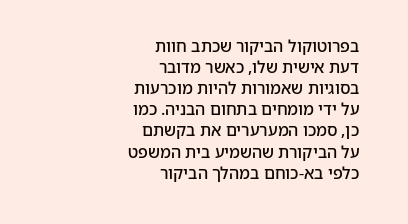בפרוטוקול הביקור שכתב חוות דעת אישית שלו, כאשר מדובר בסוגיות שאמורות להיות מוכרעות על ידי מומחים בתחום הבניה. כמו כן, סמכו המערערים את בקשתם על הביקורת שהשמיע בית המשפט כלפי בא-כוחם במהלך הביקור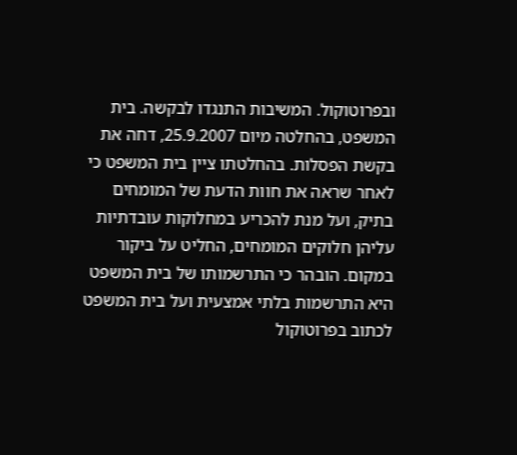ובפרוטוקול. המשיבות התנגדו לבקשה. בית המשפט, בהחלטה מיום 25.9.2007, דחה את בקשת הפסלות. בהחלטתו ציין בית המשפט כי לאחר שראה את חוות הדעת של המומחים בתיק, ועל מנת להכריע במחלוקות עובדתיות עליהן חלוקים המומחים, החליט על ביקור במקום. הובהר כי התרשמותו של בית המשפט היא התרשמות בלתי אמצעית ועל בית המשפט לכתוב בפרוטוקול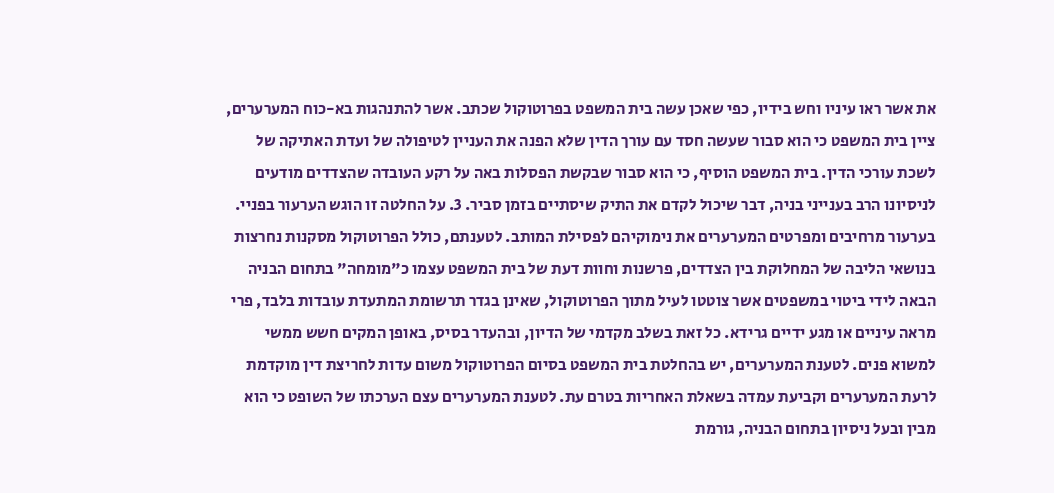את אשר ראו עיניו וחש בידיו, כפי שאכן עשה בית המשפט בפרוטוקול שכתב. אשר להתנהגות בא-כוח המערערים, ציין בית המשפט כי הוא סבור שעשה חסד עם עורך הדין שלא הפנה את העניין לטיפולה של ועדת האתיקה של לשכת עורכי הדין. בית המשפט הוסיף, כי הוא סבור שבקשת הפסלות באה על רקע העובדה שהצדדים מודעים לניסיונו הרב בענייני בניה, דבר שיכול לקדם את התיק שיסתיים בזמן סביר. 3. על החלטה זו הוגש הערעור בפניי. בערעור מרחיבים ומפרטים המערערים את נימוקיהם לפסילת המותב. לטענתם, כולל הפרוטוקול מסקנות נחרצות בנושאי הליבה של המחלוקת בין הצדדים, פרשנות וחוות דעת של בית המשפט עצמו כ"מומחה" בתחום הבניה הבאה לידי ביטוי במשפטים אשר צוטטו לעיל מתוך הפרוטוקול, שאינן בגדר תרשומת המתעדת עובדות בלבד, פרי מראה עיניים או מגע ידיים גרידא. כל זאת בשלב מקדמי של הדיון, ובהעדר בסיס, באופן המקים חשש ממשי למשוא פנים. לטענת המערערים, יש בהחלטת בית המשפט בסיום הפרוטוקול משום עדות לחריצת דין מוקדמת לרעת המערערים וקביעת עמדה בשאלת האחריות בטרם עת. לטענת המערערים עצם הערכתו של השופט כי הוא מבין ובעל ניסיון בתחום הבניה, גורמת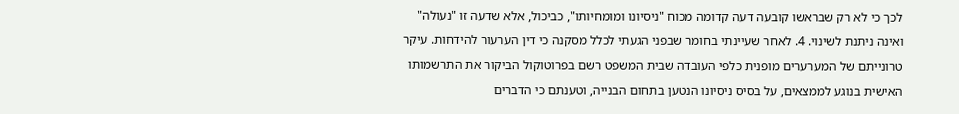לכך כי לא רק שבראשו קובעה דעה קדומה מכוח "ניסיונו ומומחיותו", כביכול, אלא שדעה זו "נעולה" ואינה ניתנת לשינוי. 4. לאחר שעיינתי בחומר שבפני הגעתי לכלל מסקנה כי דין הערעור להידחות. עיקר טרונייתם של המערערים מופנית כלפי העובדה שבית המשפט רשם בפרוטוקול הביקור את התרשמותו האישית בנוגע לממצאים, על בסיס ניסיונו הנטען בתחום הבנייה, וטענתם כי הדברים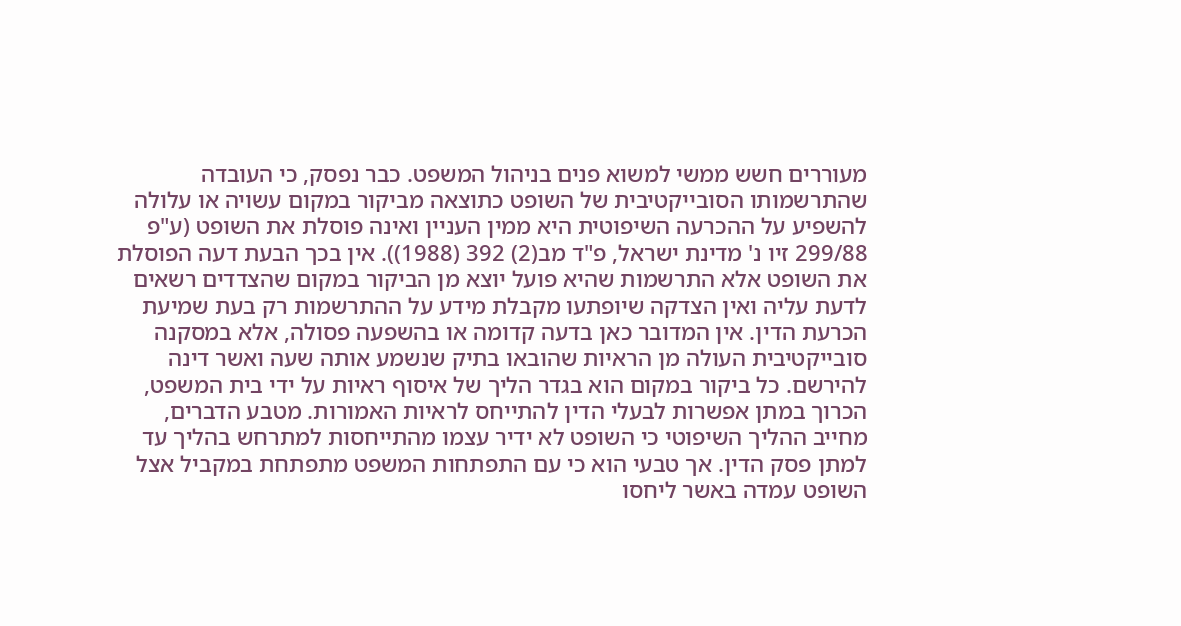מעוררים חשש ממשי למשוא פנים בניהול המשפט. כבר נפסק, כי העובדה שהתרשמותו הסובייקטיבית של השופט כתוצאה מביקור במקום עשויה או עלולה להשפיע על ההכרעה השיפוטית היא ממין העניין ואינה פוסלת את השופט (ע"פ 299/88 זיו נ' מדינת ישראל, פ"ד מב(2) 392 (1988)). אין בכך הבעת דעה הפוסלת את השופט אלא התרשמות שהיא פועל יוצא מן הביקור במקום שהצדדים רשאים לדעת עליה ואין הצדקה שיופתעו מקבלת מידע על ההתרשמות רק בעת שמיעת הכרעת הדין. אין המדובר כאן בדעה קדומה או בהשפעה פסולה, אלא במסקנה סובייקטיבית העולה מן הראיות שהובאו בתיק שנשמע אותה שעה ואשר דינה להירשם. כל ביקור במקום הוא בגדר הליך של איסוף ראיות על ידי בית המשפט, הכרוך במתן אפשרות לבעלי הדין להתייחס לראיות האמורות. מטבע הדברים, מחייב ההליך השיפוטי כי השופט לא ידיר עצמו מהתייחסות למתרחש בהליך עד למתן פסק הדין. אך טבעי הוא כי עם התפתחות המשפט מתפתחת במקביל אצל השופט עמדה באשר ליחסו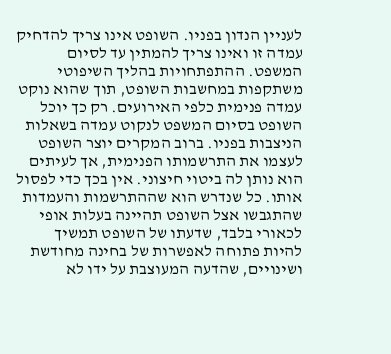לעניין הנדון בפניו. השופט אינו צריך להדחיק עמדה זו ואינו צריך להמתין עד לסיום המשפט. ההתפתחויות בהליך השיפוטי משתקפות במחשבות השופט, תוך שהוא נוקט עמדה פנימית כלפי האירועים. רק כך יוכל השופט בסיום המשפט לנקוט עמדה בשאלות הניצבות בפניו. ברוב המקרים יוצר השופט לעצמו את התרשמותו הפנימית, אך לעיתים הוא נותן לה ביטוי חיצוני. אין בכך כדי לפסול אותו. כל שנדרש הוא שההתרשמות והעמדות שהתגבשו אצל השופט תהיינה בעלות אופי לכאורי בלבד, שדעתו של השופט תמשיך להיות פתוחה לאפשרות של בחינה מחודשת ושינויים, שהדעה המעוצבת על ידו לא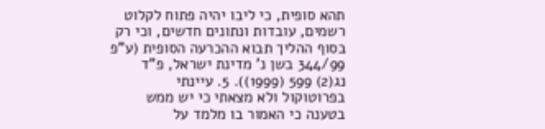תהא סופית, כי ליבו יהיה פתוח לקלוט רשמים, עובדות ונתונים חדשים, וכי רק בסוף ההליך תבוא ההכרעה הסופית (ע"פ 344/99 בשן נ' מדינת ישראל, פ"ד נג(2) 599 (1999)). 5. עיינתי בפרוטוקול ולא מצאתי כי יש ממש בטענה כי האמור בו מלמד על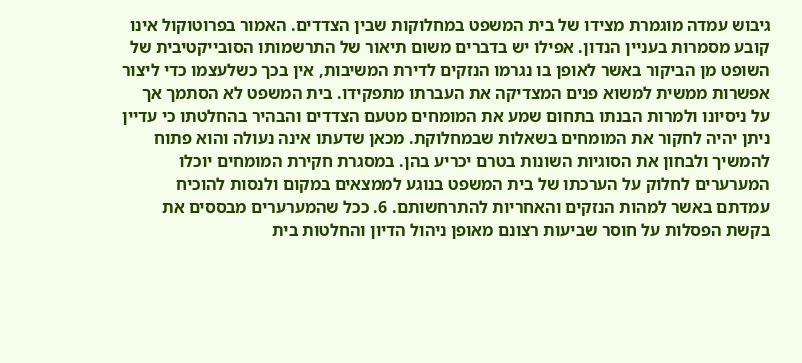גיבוש עמדה מוגמרת מצידו של בית המשפט במחלוקות שבין הצדדים. האמור בפרוטוקול אינו קובע מסמרות בעניין הנדון. אפילו יש בדברים משום תיאור של התרשמותו הסובייקטיבית של השופט מן הביקור באשר לאופן בו נגרמו הנזקים לדירת המשיבות, אין בכך כשלעצמו כדי ליצור אפשרות ממשית למשוא פנים המצדיקה את העברתו מתפקידו. בית המשפט לא הסתמך אך על ניסיונו ולמרות הבנתו בתחום שמע את המומחים מטעם הצדדים והבהיר בהחלטתו כי עדיין ניתן יהיה לחקור את המומחים בשאלות שבמחלוקת. מכאן שדעתו אינה נעולה והוא פתוח להמשיך ולבחון את הסוגיות השונות בטרם יכריע בהן. במסגרת חקירת המומחים יוכלו המערערים לחלוק על הערכתו של בית המשפט בנוגע לממצאים במקום ולנסות להוכיח עמדתם באשר למהות הנזקים והאחריות להתרחשותם. 6. ככל שהמערערים מבססים את בקשת הפסלות על חוסר שביעות רצונם מאופן ניהול הדיון והחלטות בית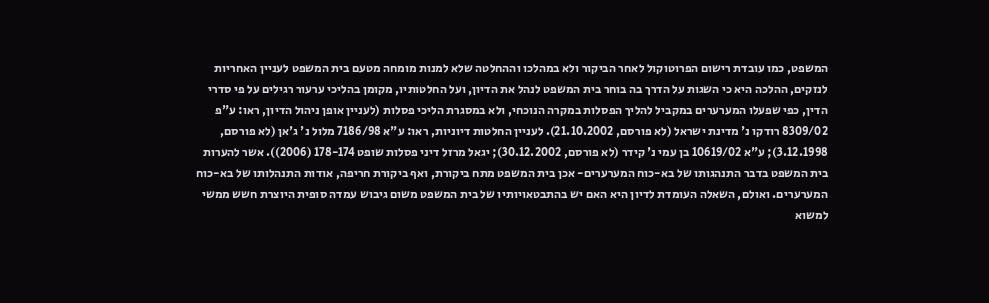המשפט, כמו עובדת רישום הפרוטוקול לאחר הביקור ולא במהלכו וההחלטה שלא למנות מומחה מטעם בית המשפט לעניין האחריות לנזקים, ההלכה היא כי השגות על הדרך בה בוחר בית המשפט לנהל את הדיון, ועל החלטותיו, מקומן בהליכי ערעור רגילים על פי סדרי הדין, כפי שפעלו המערערים במקביל להליך הפסלות במקרה הנוכחי, ולא במסגרת הליכי פסלות (לעניין אופן ניהול הדיון, ראו: ע"פ 8309/02 רודקו נ' מדינת ישראל (לא פורסם, 21.10.2002). לעניין החלטות דיוניות, ראו: ע"א 7186/98 מלול נ' ג'אן (לא פורסם, 3.12.1998); ע"א 10619/02 בן עמי נ' קידר (לא פורסם, 30.12.2002); יגאל מרזל דיני פסלות שופט 178-174 (2006)). אשר להערות בית המשפט בדבר התנהגותו של בא-כוח המערערים- אכן בית המשפט מתח ביקורת, ואף ביקורת חריפה, אודות התנהלותו של בא-כוח המערערים. ואולם, השאלה העומדת לדיון היא האם יש בהתבטאויותיו של בית המשפט משום גיבוש עמדה סופית היוצרת חשש ממשי למשוא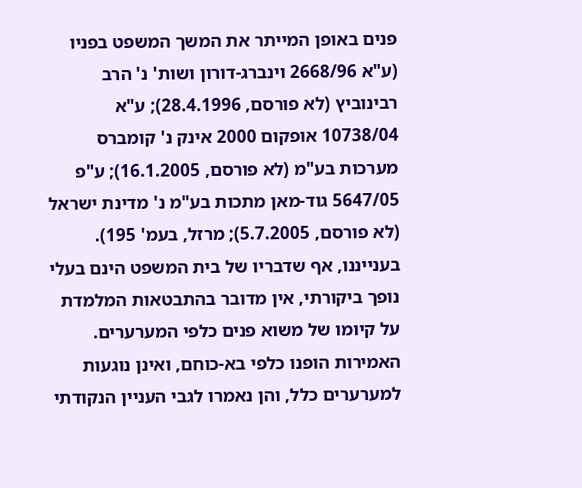פנים באופן המייתר את המשך המשפט בפניו (ע"א 2668/96 וינברג-דורון ושות' נ' הרב רבינוביץ (לא פורסם, 28.4.1996); ע"א 10738/04 אופקום 2000 אינק נ' קומברס מערכות בע"מ (לא פורסם, 16.1.2005); ע"פ 5647/05 גוד-מאן מתכות בע"מ נ' מדינת ישראל (לא פורסם, 5.7.2005); מרזל, בעמ' 195). בענייננו, אף שדבריו של בית המשפט הינם בעלי נופך ביקורתי, אין מדובר בהתבטאות המלמדת על קיומו של משוא פנים כלפי המערערים. האמירות הופנו כלפי בא-כוחם, ואינן נוגעות למערערים כלל, והן נאמרו לגבי העניין הנקודתי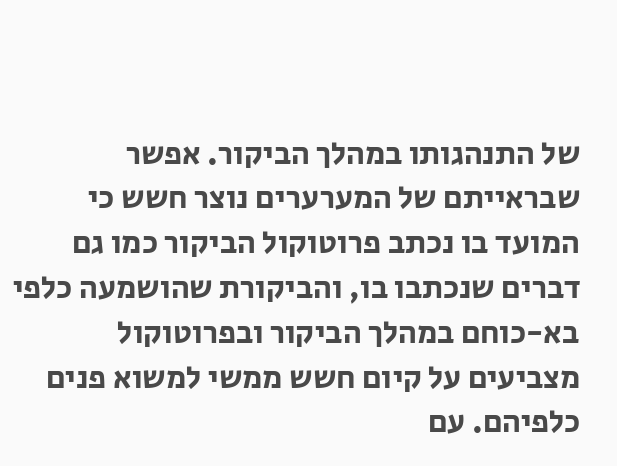של התנהגותו במהלך הביקור. אפשר שבראייתם של המערערים נוצר חשש כי המועד בו נכתב פרוטוקול הביקור כמו גם דברים שנכתבו בו, והביקורת שהושמעה כלפי בא-כוחם במהלך הביקור ובפרוטוקול מצביעים על קיום חשש ממשי למשוא פנים כלפיהם. עם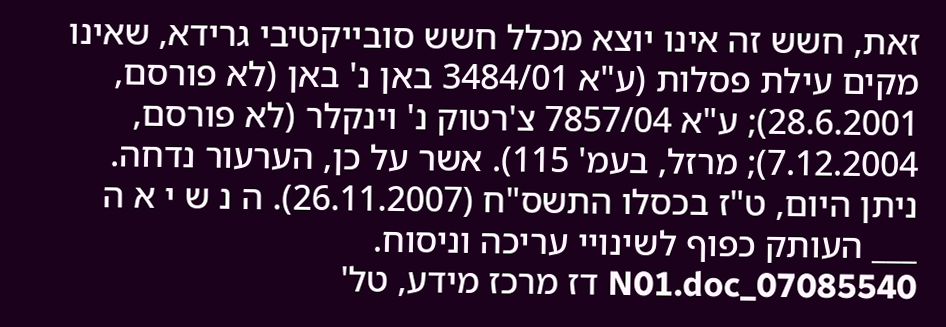זאת, חשש זה אינו יוצא מכלל חשש סובייקטיבי גרידא, שאינו מקים עילת פסלות (ע"א 3484/01 באן נ' באן (לא פורסם, 28.6.2001); ע"א 7857/04 צ'רטוק נ' וינקלר (לא פורסם, 7.12.2004); מרזל, בעמ' 115). אשר על כן, הערעור נדחה. ניתן היום, ט"ז בכסלו התשס"ח (26.11.2007). ה נ ש י א ה ___ העותק כפוף לשינויי עריכה וניסוח. 07085540_N01.doc דז מרכז מידע, טל'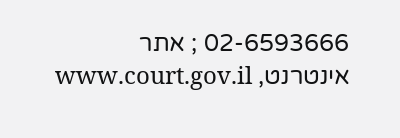02-6593666 ; אתר אינטרנט, www.court.gov.il